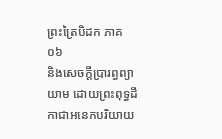ព្រះត្រៃបិដក ភាគ ០៦
និងសេចក្តីប្រារព្ធព្យាយាម ដោយព្រះពុទ្ធដីកាជាអនេកបរិយាយ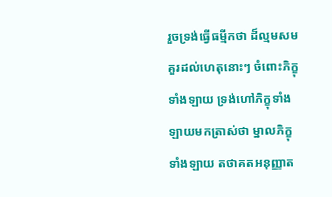រួចទ្រង់ធ្វើធម្មីកថា ដ៏ល្មមសមគួរដល់ហេតុនោះៗ ចំពោះភិក្ខុទាំងឡាយ ទ្រង់ហៅភិក្ខុទាំងឡាយមកត្រាស់ថា ម្នាលភិក្ខុទាំងឡាយ តថាគតអនុញ្ញាត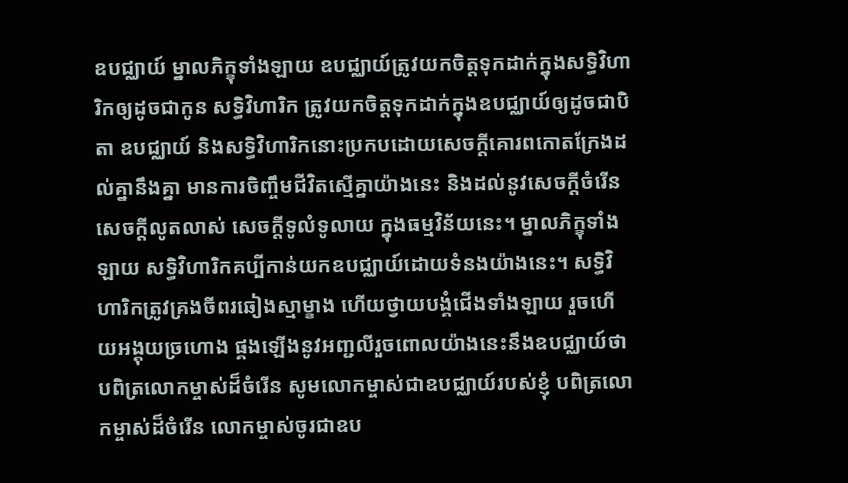ឧបជ្ឈាយ៍ ម្នាលភិក្ខុទាំងឡាយ ឧបជ្ឈាយ៍ត្រូវយកចិត្តទុកដាក់ក្នុងសទ្ធិវិហារិកឲ្យដូចជាកូន សទ្ធិវិហារិក ត្រូវយកចិត្តទុកដាក់ក្នុងឧបជ្ឈាយ៍ឲ្យដូចជាបិតា ឧបជ្ឈាយ៍ និងសទ្ធិវិហារិកនោះប្រកបដោយសេចក្តីគោរពកោតក្រែងដល់គ្នានឹងគ្នា មានការចិញ្ចឹមជីវិតស្មើគ្នាយ៉ាងនេះ និងដល់នូវសេចក្តីចំរើន សេចក្តីលូតលាស់ សេចក្តីទូលំទូលាយ ក្នុងធម្មវិន័យនេះ។ ម្នាលភិក្ខុទាំងឡាយ សទ្ធិវិហារិកគប្បីកាន់យកឧបជ្ឈាយ៍ដោយទំនងយ៉ាងនេះ។ សទ្ធិវិហារិកត្រូវគ្រងចីពរឆៀងស្មាម្ខាង ហើយថ្វាយបង្គំជើងទាំងឡាយ រួចហើយអង្គុយច្រហោង ផ្គងឡើងនូវអញ្ជលីរួចពោលយ៉ាងនេះនឹងឧបជ្ឈាយ៍ថា បពិត្រលោកម្ចាស់ដ៏ចំរើន សូមលោកម្ចាស់ជាឧបជ្ឈាយ៍របស់ខ្ញុំ បពិត្រលោកម្ចាស់ដ៏ចំរើន លោកម្ចាស់ចូរជាឧប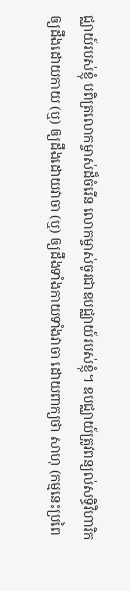ជ្ឈាយ៍របស់ខ្ញុំ បពិត្រលោកម្ចាស់ដ៏ចំរើន លោកម្ចាស់ចូរជាឧបជ្ឈាយ៍របស់ខ្ញុំ។ ឧបជ្ឈាយ៍ត្រូវពន្យល់សទ្ធិវិហារិកឲ្យដឹងដោយកាយ (ឬ) ឲ្យដឹងដោយវាចា (ឬ) ឲ្យដឹងទាំងកាយទាំងវាចា ដោយពាក្យថា សាហុ (កម្មនេះប្រពៃ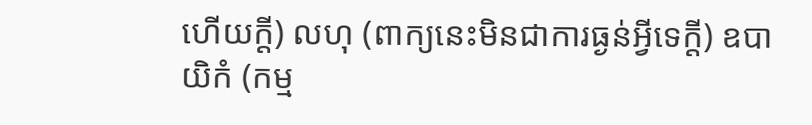ហើយក្តី) លហុ (ពាក្យនេះមិនជាការធ្ងន់អ្វីទេក្តី) ឧបាយិកំ (កម្ម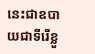នេះជាឧបាយជាទីរើខ្លួ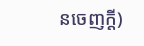នចេញក្តី)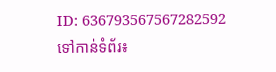ID: 636793567567282592
ទៅកាន់ទំព័រ៖